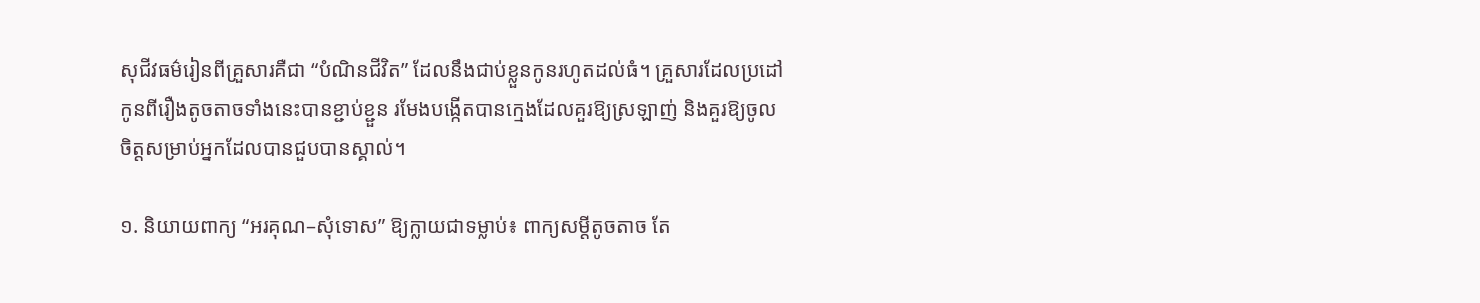សុជីវធម៌រៀនពីគ្រួសារគឺជា “បំណិនជីវិត” ដែលនឹងជាប់ខ្លួនកូនរហូតដល់ធំ។ គ្រួសារដែលប្រដៅកូនពីរឿងតូចតាចទាំងនេះបានខ្ជាប់ខ្ជួន រមែងបង្កើតបានក្មេងដែលគួរឱ្យស្រឡាញ់ និងគួរឱ្យចូលចិត្តសម្រាប់អ្នកដែលបានជួបបានស្គាល់។

១. និយាយពាក្យ “អរគុណ–សុំទោស” ឱ្យក្លាយជាទម្លាប់៖ ពាក្យសម្ដីតូចតាច តែ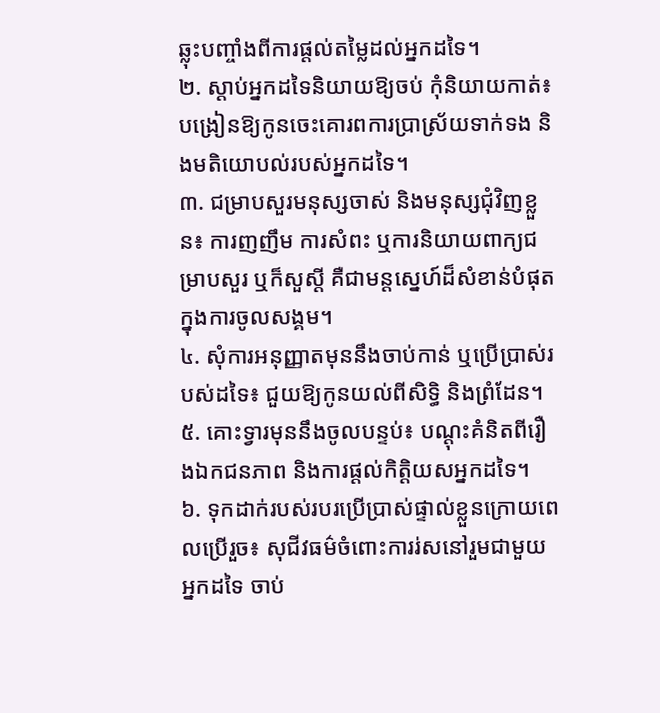ឆ្លុះបញ្ចាំងពីការផ្ដល់តម្លៃដល់អ្នកដទៃ។
២. ស្ដាប់អ្នកដទៃនិយាយឱ្យចប់ កុំនិយាយកាត់៖ បង្រៀនឱ្យកូនចេះគោរពការប្រាស្រ័យទាក់ទង និងមតិយោបល់របស់អ្នកដទៃ។
៣. ជម្រាបសួរមនុស្សចាស់ និងមនុស្សជុំវិញខ្លួន៖ ការញញឹម ការសំពះ ឬការនិយាយពាក្យជម្រាបសួរ ឬក៏សួស្តី គឺជាមន្តស្នេហ៍ដ៏សំខាន់បំផុតក្នុងការចូលសង្គម។
៤. សុំការអនុញ្ញាតមុននឹងចាប់កាន់ ឬប្រើប្រាស់របស់ដទៃ៖ ជួយឱ្យកូនយល់ពីសិទ្ធិ និងព្រំដែន។
៥. គោះទ្វារមុននឹងចូលបន្ទប់៖ បណ្តុះគំនិតពីរឿងឯកជនភាព និងការផ្ដល់កិត្តិយសអ្នកដទៃ។
៦. ទុកដាក់របស់របរប្រើប្រាស់ផ្ទាល់ខ្លួនក្រោយពេលប្រើរួច៖ សុជីវធម៌ចំពោះការរ់សនៅរួមជាមួយអ្នកដទៃ ចាប់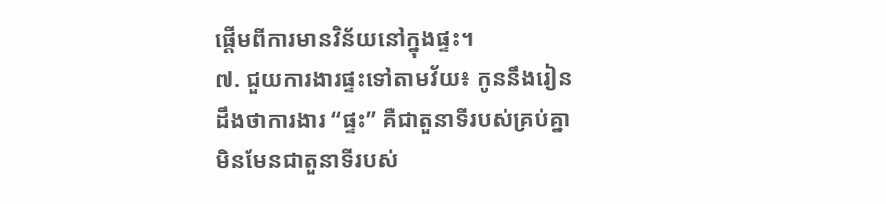ផ្ដើមពីការមានវិន័យនៅក្នុងផ្ទះ។
៧. ជួយការងារផ្ទះទៅតាមវ័យ៖ កូននឹងរៀនដឹងថាការងារ “ផ្ទះ” គឺជាតួនាទីរបស់គ្រប់គ្នា មិនមែនជាតួនាទីរបស់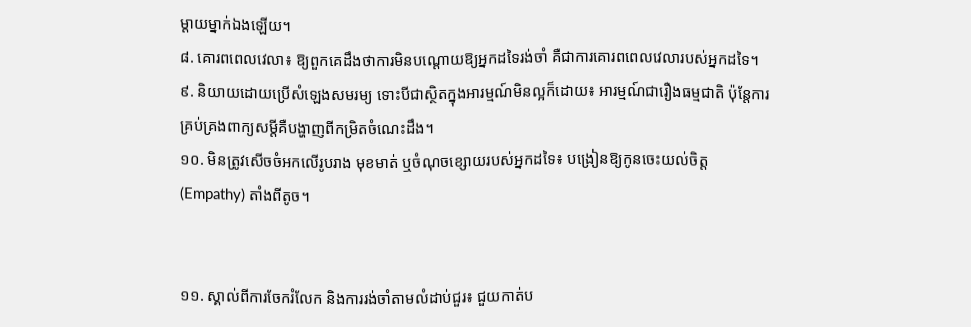ម្ដាយម្នាក់ឯងឡើយ។
៨. គោរពពេលវេលា៖ ឱ្យពួកគេដឹងថាការមិនបណ្ដោយឱ្យអ្នកដទៃរង់ចាំ គឺជាការគោរពពេលវេលារបស់អ្នកដទៃ។
៩. និយាយដោយប្រើសំឡេងសមរម្យ ទោះបីជាស្ថិតក្នុងអារម្មណ៍មិនល្អក៏ដោយ៖ អារម្មណ៍ជារឿងធម្មជាតិ ប៉ុន្តែការគ្រប់គ្រងពាក្យសម្ដីគឺបង្ហាញពីកម្រិតចំណេះដឹង។
១០. មិនត្រូវសើចចំអកលើរូបរាង មុខមាត់ ឬចំណុចខ្សោយរបស់អ្នកដទៃ៖ បង្រៀនឱ្យកូនចេះយល់ចិត្ត (Empathy) តាំងពីតូច។


១១. ស្គាល់ពីការចែករំលែក និងការរង់ចាំតាមលំដាប់ជួរ៖ ជួយកាត់ប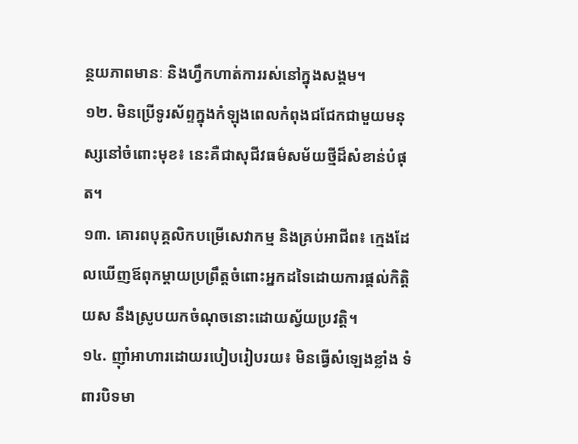ន្ថយភាពមានៈ និងហ្វឹកហាត់ការរស់នៅក្នុងសង្គម។
១២. មិនប្រើទូរស័ព្ទក្នុងកំឡុងពេលកំពុងជជែកជាមួយមនុស្សនៅចំពោះមុខ៖ នេះគឺជាសុជីវធម៌សម័យថ្មីដ៏សំខាន់បំផុត។
១៣. គោរពបុគ្គលិកបម្រើសេវាកម្ម និងគ្រប់អាជីព៖ ក្មេងដែលឃើញឪពុកម្ដាយប្រព្រឹត្តចំពោះអ្នកដទៃដោយការផ្ដល់កិត្តិយស នឹងស្រូបយកចំណុចនោះដោយស្វ័យប្រវត្តិ។
១៤. ញ៉ាំអាហារដោយរបៀបរៀបរយ៖ មិនធ្វើសំឡេងខ្លាំង ទំពារបិទមា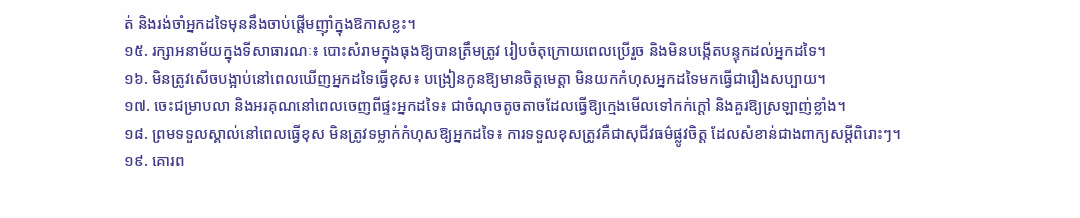ត់ និងរង់ចាំអ្នកដទៃមុននឹងចាប់ផ្ដើមញ៉ាំក្នុងឱកាសខ្លះ។
១៥. រក្សាអនាម័យក្នុងទីសាធារណៈ៖ បោះសំរាមក្នុងធុងឱ្យបានត្រឹមត្រូវ រៀបចំតុក្រោយពេលប្រើរួច និងមិនបង្កើតបន្ទុកដល់អ្នកដទៃ។
១៦. មិនត្រូវសើចបង្អាប់នៅពេលឃើញអ្នកដទៃធ្វើខុស៖ បង្រៀនកូនឱ្យមានចិត្តមេត្តា មិនយកកំហុសអ្នកដទៃមកធ្វើជារឿងសប្បាយ។
១៧. ចេះជម្រាបលា និងអរគុណនៅពេលចេញពីផ្ទះអ្នកដទៃ៖ ជាចំណុចតូចតាចដែលធ្វើឱ្យក្មេងមើលទៅកក់ក្តៅ និងគួរឱ្យស្រឡាញ់ខ្លាំង។
១៨. ព្រមទទួលស្គាល់នៅពេលធ្វើខុស មិនត្រូវទម្លាក់កំហុសឱ្យអ្នកដទៃ៖ ការទទួលខុសត្រូវគឺជាសុជីវធម៌ផ្លូវចិត្ត ដែលសំខាន់ជាងពាក្យសម្ដីពិរោះៗ។
១៩. គោរព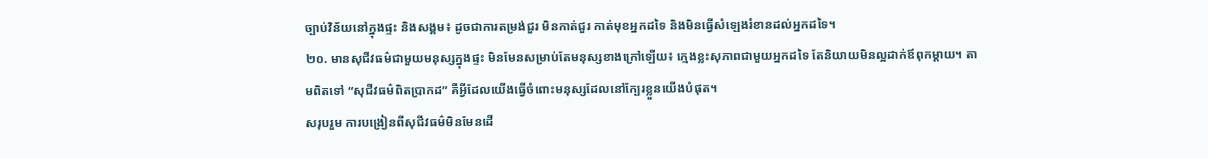ច្បាប់វិន័យនៅក្នុងផ្ទះ និងសង្គម៖ ដូចជាការតម្រង់ជួរ មិនកាត់ជួរ កាត់មុខអ្នកដទៃ និងមិនធ្វើសំឡេងរំខានដល់អ្នកដទៃ។
២០. មានសុជីវធម៌ជាមួយមនុស្សក្នុងផ្ទះ មិនមែនសម្រាប់តែមនុស្សខាងក្រៅឡើយ៖ ក្មេងខ្លះសុភាពជាមួយអ្នកដទៃ តែនិយាយមិនល្អដាក់ឪពុកម្ដាយ។ តាមពិតទៅ “សុជីវធម៌ពិតប្រាកដ” គឺអ្វីដែលយើងធ្វើចំពោះមនុស្សដែលនៅក្បែរខ្លួនយើងបំផុត។
សរុបរួម ការបង្រៀនពីសុជីវធម៌មិនមែនដើ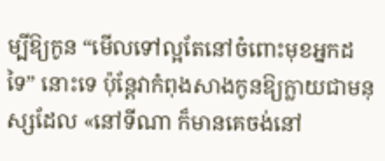ម្បីឱ្យកូន “មើលទៅល្អតែនៅចំពោះមុខអ្នកដទៃ” នោះទេ ប៉ុន្តែវាកំពុងសាងកូនឱ្យក្លាយជាមនុស្សដែល «នៅទីណា ក៏មានគេចង់នៅ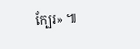ក្បែរ» ៕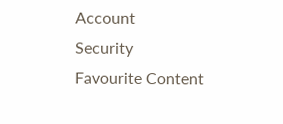Account
Security
Favourite Content